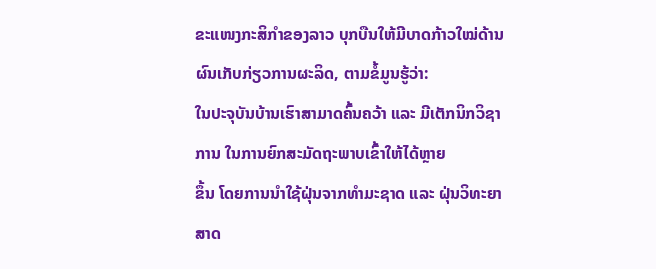ຂະແໜງກະສິກຳຂອງລາວ ບຸກບືນໃຫ້ມີບາດກ້າວໃໝ່ດ້ານຜົນເກັບກ່ຽວການຜະລິດ, ຕາມຂໍ້ມູນຮູ້ວ່າ:
ໃນປະຈຸບັນບ້ານເຮົາສາມາດຄົ້ນຄວ້າ ແລະ ມີເຕັກນິກວິຊາການ ໃນການຍົກສະມັດຖະພາບເຂົ້າໃຫ້ໄດ້ຫຼາຍ
ຂຶ້ນ ໂດຍການນຳໃຊ້ຝຸ່ນຈາກທຳມະຊາດ ແລະ ຝຸ່ນວິທະຍາສາດ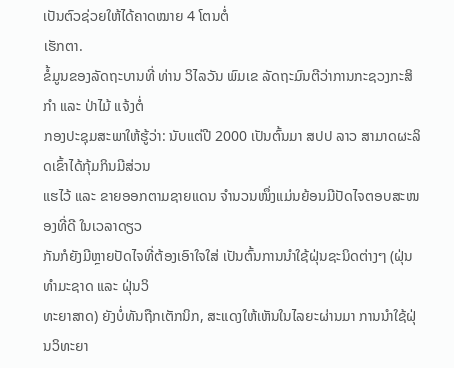ເປັນຕົວຊ່ວຍໃຫ້ໄດ້ຄາດໝາຍ 4 ໂຕນຕໍ່
ເຮັກຕາ.
ຂໍ້ມູນຂອງລັດຖະບານທີ່ ທ່ານ ວິໄລວັນ ພົມເຂ ລັດຖະມົນຕີວ່າການກະຊວງກະສິກຳ ແລະ ປ່າໄມ້ ແຈ້ງຕໍ່
ກອງປະຊຸມສະພາໃຫ້ຮູ້ວ່າ: ນັບແຕ່ປີ 2000 ເປັນຕົ້ນມາ ສປປ ລາວ ສາມາດຜະລິດເຂົ້າໄດ້ກຸ້ມກິນມີສ່ວນ
ແຮໄວ້ ແລະ ຂາຍອອກຕາມຊາຍແດນ ຈຳນວນໜຶ່ງແມ່ນຍ້ອນມີປັດໄຈຕອບສະໜອງທີ່ດີ ໃນເວລາດຽວ
ກັນກໍຍັງມີຫຼາຍປັດໄຈທີ່ຕ້ອງເອົາໃຈໃສ່ ເປັນຕົ້ນການນຳໃຊ້ຝຸ່ນຊະນິດຕ່າງໆ (ຝຸ່ນທຳມະຊາດ ແລະ ຝຸ່ນວິ
ທະຍາສາດ) ຍັງບໍ່ທັນຖືກເຕັກນິກ, ສະແດງໃຫ້ເຫັນໃນໄລຍະຜ່ານມາ ການນຳໃຊ້ຝຸ່ນວິທະຍາ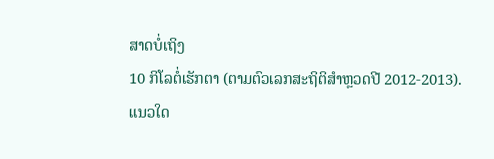ສາດບໍ່ເຖິງ
10 ກິໂລຕໍ່ເຮັກຕາ (ຕາມຕົວເລກສະຖິຕິສຳຫຼວດປີ 2012-2013).
ແນວໃດ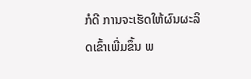ກໍດີ ການຈະເຮັດໃຫ້ຜົນຜະລິດເຂົ້າເພີ່ມຂຶ້ນ ພ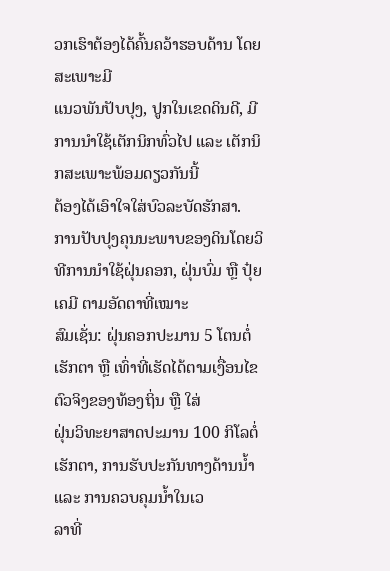ວກເຮົາຕ້ອງໄດ້ຄົ້ນຄວ້າຮອບດ້ານ ໂດຍສະເພາະມີ
ແນວພັນປັບປຸງ, ປູກໃນເຂດດິນດີ, ມີການນຳໃຊ້ເຕັກນິກທົ່ວໄປ ແລະ ເຕັກນິກສະເພາະພ້ອມດຽວກັນນີ້
ຕ້ອງໄດ້ເອົາໃຈໃສ່ບົວລະບັດຮັກສາ.
ການປັບປຸງຄຸນນະພາບຂອງດິນໂດຍວິທີການນຳໃຊ້ຝຸ່ນຄອກ, ຝຸ່ນບົ່ມ ຫຼື ປຸ໋ຍເຄມີ ຕາມອັດຕາທີ່ເໝາະ
ສົມເຊັ່ນ: ຝຸ່ນຄອກປະມານ 5 ໂຕນຕໍ່ເຮັກຕາ ຫຼື ເທົ່າທີ່ເຮັດໄດ້ຕາມເງື່ອນໄຂຕົວຈິງຂອງທ້ອງຖິ່ນ ຫຼື ໃສ່
ຝຸ່ນວິທະຍາສາດປະມານ 100 ກິໂລຕໍ່ເຮັກຕາ, ການຮັບປະກັນທາງດ້ານນ້ຳ ແລະ ການຄວບຄຸມນ້ຳໃນເວ
ລາທີ່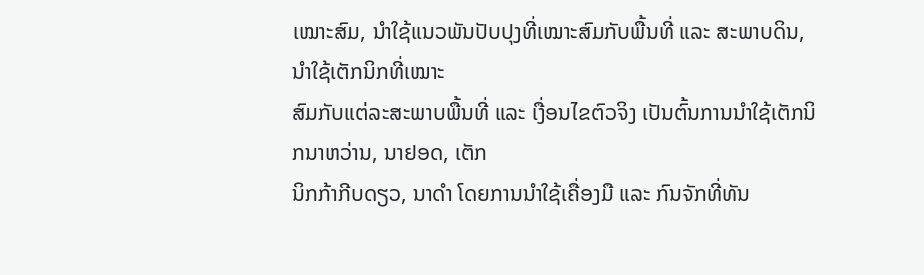ເໝາະສົມ, ນຳໃຊ້ແນວພັນປັບປຸງທີ່ເໝາະສົມກັບພື້ນທີ່ ແລະ ສະພາບດິນ, ນຳໃຊ້ເຕັກນິກທີ່ເໝາະ
ສົມກັບແຕ່ລະສະພາບພື້ນທີ່ ແລະ ເງື່ອນໄຂຕົວຈິງ ເປັນຕົ້ນການນຳໃຊ້ເຕັກນິກນາຫວ່ານ, ນາຢອດ, ເຕັກ
ນິກກ້າກີບດຽວ, ນາດຳ ໂດຍການນຳໃຊ້ເຄື່ອງມື ແລະ ກົນຈັກທີ່ທັນ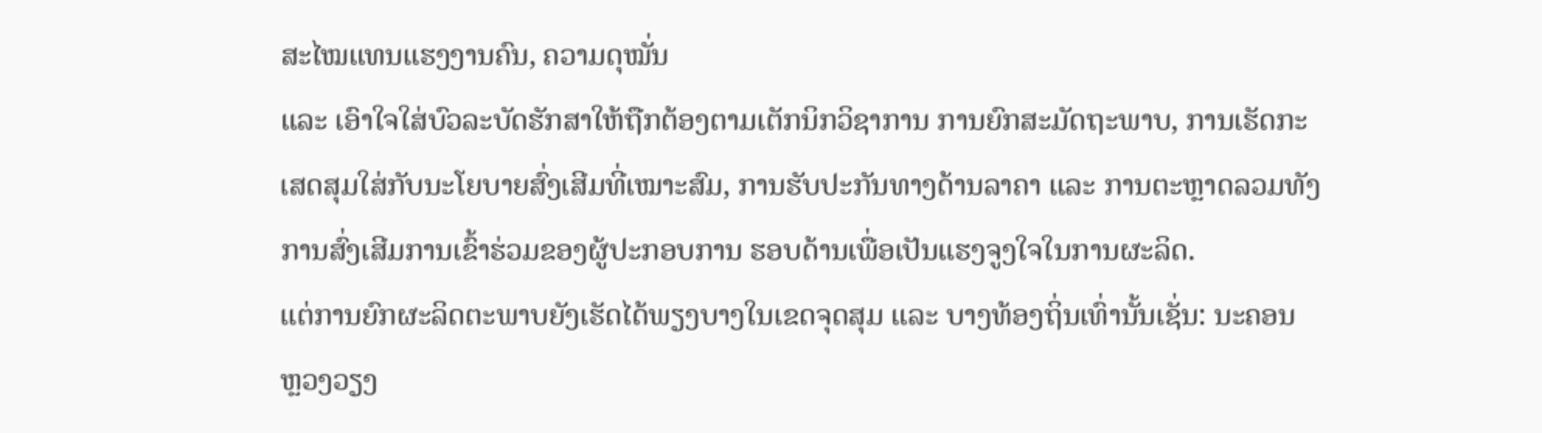ສະໄໝແທນແຮງງານຄົນ, ຄວາມດຸໝັ່ນ
ແລະ ເອົາໃຈໃສ່ບົວລະບັດຮັກສາໃຫ້ຖືກຕ້ອງຕາມເຕັກນິກວິຊາການ ການຍົກສະມັດຖະພາບ, ການເຮັດກະ
ເສດສຸມໃສ່ກັບນະໂຍບາຍສົ່ງເສີມທີ່ເໝາະສົມ, ການຮັບປະກັນທາງດ້ານລາຄາ ແລະ ການຕະຫຼາດລວມທັງ
ການສົ່ງເສີມການເຂົ້າຮ່ວມຂອງຜູ້ປະກອບການ ຮອບດ້ານເພື່ອເປັນແຮງຈູງໃຈໃນການຜະລິດ.
ແຕ່ການຍົກຜະລິດຕະພາບຍັງເຮັດໄດ້ພຽງບາງໃນເຂດຈຸດສຸມ ແລະ ບາງທ້ອງຖິ່ນເທົ່ານັ້ນເຊັ່ນ: ນະຄອນ
ຫຼວງວຽງ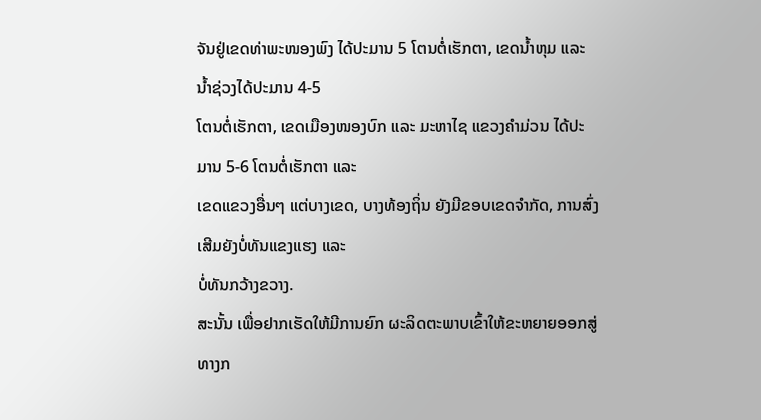ຈັນຢູ່ເຂດທ່າພະໜອງພົງ ໄດ້ປະມານ 5 ໂຕນຕໍ່ເຮັກຕາ, ເຂດນ້ຳຫຸມ ແລະ ນ້ຳຊ່ວງໄດ້ປະມານ 4-5
ໂຕນຕໍ່ເຮັກຕາ, ເຂດເມືອງໜອງບົກ ແລະ ມະຫາໄຊ ແຂວງຄຳມ່ວນ ໄດ້ປະມານ 5-6 ໂຕນຕໍ່ເຮັກຕາ ແລະ
ເຂດແຂວງອື່ນໆ ແຕ່ບາງເຂດ, ບາງທ້ອງຖິ່ນ ຍັງມີຂອບເຂດຈຳກັດ, ການສົ່ງເສີມຍັງບໍ່ທັນແຂງແຮງ ແລະ
ບໍ່ທັນກວ້າງຂວາງ.
ສະນັ້ນ ເພື່ອຢາກເຮັດໃຫ້ມີການຍົກ ຜະລິດຕະພາບເຂົ້າໃຫ້ຂະຫຍາຍອອກສູ່ທາງກ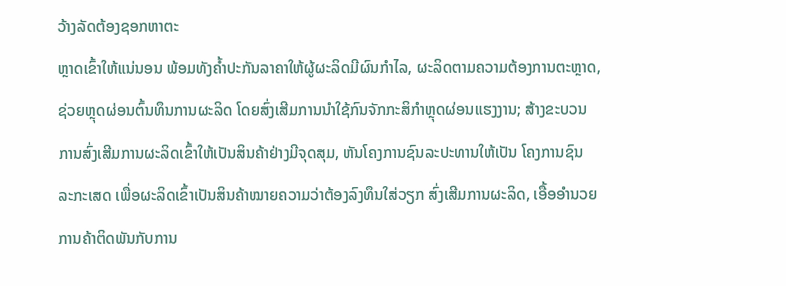ວ້າງລັດຕ້ອງຊອກຫາຕະ
ຫຼາດເຂົ້າໃຫ້ແນ່ນອນ ພ້ອມທັງຄ້ຳປະກັນລາຄາໃຫ້ຜູ້ຜະລິດມີຜົນກຳໄລ, ຜະລິດຕາມຄວາມຕ້ອງການຕະຫຼາດ,
ຊ່ວຍຫຼຸດຜ່ອນຕົ້ນທຶນການຜະລິດ ໂດຍສົ່ງເສີມການນຳໃຊ້ກົນຈັກກະສິກຳຫຼຸດຜ່ອນແຮງງານ; ສ້າງຂະບວນ
ການສົ່ງເສີມການຜະລິດເຂົ້າໃຫ້ເປັນສິນຄ້າຢ່າງມີຈຸດສຸມ, ຫັນໂຄງການຊົນລະປະທານໃຫ້ເປັນ ໂຄງການຊົນ
ລະກະເສດ ເພື່ອຜະລິດເຂົ້າເປັນສິນຄ້າໝາຍຄວາມວ່າຕ້ອງລົງທຶນໃສ່ວຽກ ສົ່ງເສີມການຜະລິດ, ເອື້ອອຳນວຍ
ການຄ້າຕິດພັນກັບການ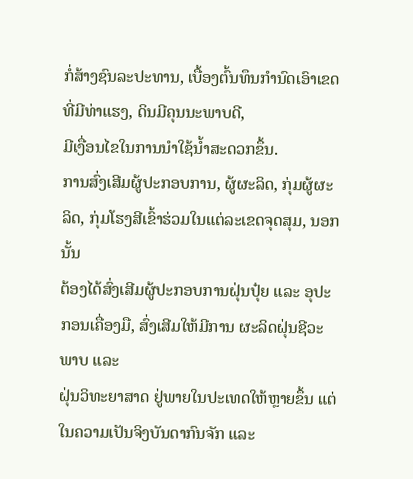ກໍ່ສ້າງຊົນລະປະທານ, ເບື້ອງຕົ້ນທຶນກຳນົດເອົາເຂດທີ່ມີທ່າແຮງ, ດິນມີຄຸນນະພາບດີ,
ມີເງື່ອນໄຂໃນການນຳໃຊ້ນ້ຳສະດວກຂຶ້ນ.
ການສົ່ງເສີມຜູ້ປະກອບການ, ຜູ້ຜະລິດ, ກຸ່ມຜູ້ຜະລິດ, ກຸ່ມໂຮງສີເຂົ້າຮ່ວມໃນແຕ່ລະເຂດຈຸດສຸມ, ນອກນັ້ນ
ຕ້ອງໄດ້ສົ່ງເສີມຜູ້ປະກອບການຝຸ່ນປຸ໋ຍ ແລະ ອຸປະກອນເຄື່ອງມື, ສົ່ງເສີມໃຫ້ມີການ ຜະລິດຝຸ່ນຊີວະພາບ ແລະ
ຝຸ່ນວິທະຍາສາດ ຢູ່ພາຍໃນປະເທດໃຫ້ຫຼາຍຂຶ້ນ ແຕ່ໃນຄວາມເປັນຈິງບັນດາກົນຈັກ ແລະ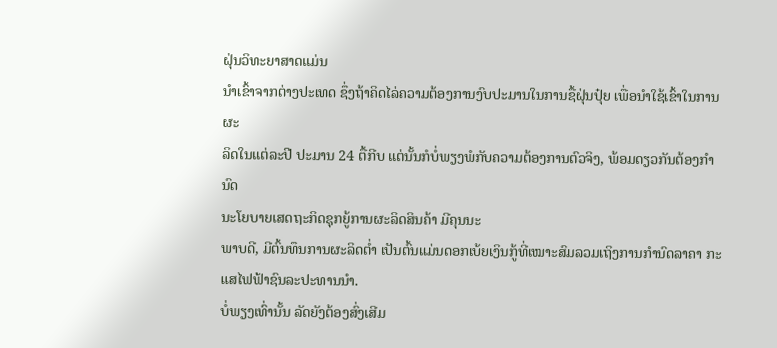ຝຸ່ນວິທະຍາສາດແມ່ນ
ນຳເຂົ້າຈາກຕ່າງປະເທດ ຊຶ່ງຖ້າຄິດໄລ່ຄວາມຕ້ອງການງົບປະມານໃນການຊື້ຝຸ່ນປຸ໋ຍ ເພື່ອນຳໃຊ້ເຂົ້າໃນການຜະ
ລິດໃນແຕ່ລະປີ ປະມານ 24 ຕື້ກີບ ແຕ່ນັ້ນກໍບໍ່ພຽງພໍກັບຄວາມຕ້ອງການຕົວຈິງ, ພ້ອມດຽວກັນຕ້ອງກຳນົດ
ນະໂຍບາຍເສດຖະກິດຊຸກຍູ້ການຜະລິດສິນຄ້າ ມີຄຸນນະ
ພາບດີ, ມີຕົ້ນທຶນການຜະລິດຕ່ຳ ເປັນຕົ້ນແມ່ນດອກເບ້ຍເງິນກູ້ທີ່ເໝາະສົມລວມເຖິງການກຳນົດລາຄາ ກະ
ແສໄຟຟ້າຊົນລະປະທານນຳ.
ບໍ່ພຽງເທົ່ານັ້ນ ລັດຍັງຕ້ອງສົ່ງເສີມ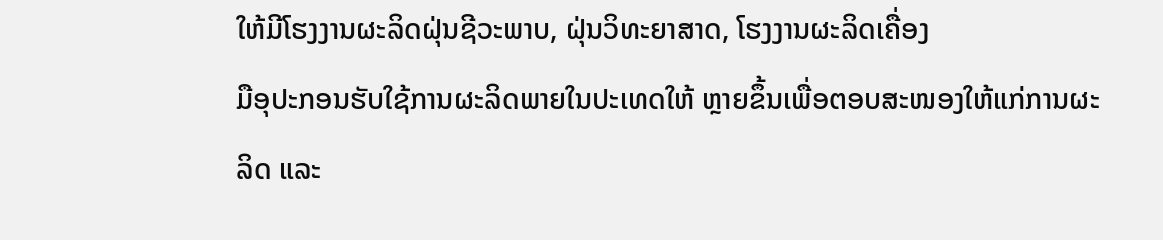ໃຫ້ມີໂຮງງານຜະລິດຝຸ່ນຊີວະພາບ, ຝຸ່ນວິທະຍາສາດ, ໂຮງງານຜະລິດເຄື່ອງ
ມືອຸປະກອນຮັບໃຊ້ການຜະລິດພາຍໃນປະເທດໃຫ້ ຫຼາຍຂຶ້ນເພື່ອຕອບສະໜອງໃຫ້ແກ່ການຜະລິດ ແລະ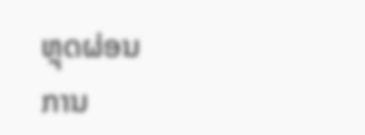ຫຼຸດຜ່ອນ
ການ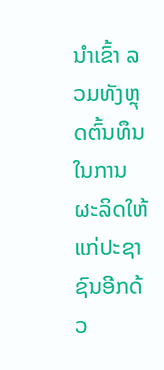ນຳເຂົ້າ ລວມທັງຫຼຸດຕົ້ນທຶນໃນການຜະລິດໃຫ້ແກ່ປະຊາຊົນອີກດ້ວ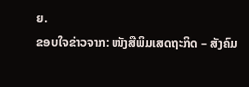ຍ.
ຂອບໃຈຂ່າວຈາກ: ໜັງສືພິມເສດຖະກິດ – ສັງຄົມ